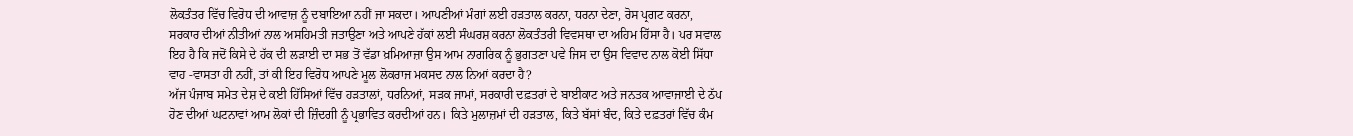ਲੋਕਤੰਤਰ ਵਿੱਚ ਵਿਰੋਧ ਦੀ ਆਵਾਜ਼ ਨੂੰ ਦਬਾਇਆ ਨਹੀਂ ਜਾ ਸਕਦਾ। ਆਪਣੀਆਂ ਮੰਗਾਂ ਲਈ ਹੜਤਾਲ ਕਰਨਾ, ਧਰਨਾ ਦੇਣਾ, ਰੋਸ ਪ੍ਰਗਟ ਕਰਨਾ, ਸਰਕਾਰ ਦੀਆਂ ਨੀਤੀਆਂ ਨਾਲ ਅਸਹਿਮਤੀ ਜਤਾਉਣਾ ਅਤੇ ਆਪਣੇ ਹੱਕਾਂ ਲਈ ਸੰਘਰਸ਼ ਕਰਨਾ ਲੋਕਤੰਤਰੀ ਵਿਵਸਥਾ ਦਾ ਅਹਿਮ ਹਿੱਸਾ ਹੈ। ਪਰ ਸਵਾਲ ਇਹ ਹੈ ਕਿ ਜਦੋਂ ਕਿਸੇ ਦੇ ਹੱਕ ਦੀ ਲੜਾਈ ਦਾ ਸਭ ਤੋਂ ਵੱਡਾ ਖ਼ਮਿਆਜ਼ਾ ਉਸ ਆਮ ਨਾਗਰਿਕ ਨੂੰ ਭੁਗਤਣਾ ਪਵੇ ਜਿਸ ਦਾ ਉਸ ਵਿਵਾਦ ਨਾਲ ਕੋਈ ਸਿੱਧਾ ਵਾਹ -ਵਾਸਤਾ ਹੀ ਨਹੀਂ, ਤਾਂ ਕੀ ਇਹ ਵਿਰੋਧ ਆਪਣੇ ਮੂਲ ਲੋਕਰਾਜ ਮਕਸਦ ਨਾਲ ਨਿਆਂ ਕਰਦਾ ਹੈ?
ਅੱਜ ਪੰਜਾਬ ਸਮੇਤ ਦੇਸ਼ ਦੇ ਕਈ ਹਿੱਸਿਆਂ ਵਿੱਚ ਹੜਤਾਲਾਂ, ਧਰਨਿਆਂ, ਸੜਕ ਜਾਮਾਂ, ਸਰਕਾਰੀ ਦਫ਼ਤਰਾਂ ਦੇ ਬਾਈਕਾਟ ਅਤੇ ਜਨਤਕ ਆਵਾਜਾਈ ਦੇ ਠੱਪ ਹੋਣ ਦੀਆਂ ਘਟਨਾਵਾਂ ਆਮ ਲੋਕਾਂ ਦੀ ਜ਼ਿੰਦਗੀ ਨੂੰ ਪ੍ਰਭਾਵਿਤ ਕਰਦੀਆਂ ਹਨ। ਕਿਤੇ ਮੁਲਾਜ਼ਮਾਂ ਦੀ ਹੜਤਾਲ, ਕਿਤੇ ਬੱਸਾਂ ਬੰਦ, ਕਿਤੇ ਦਫ਼ਤਰਾਂ ਵਿੱਚ ਕੰਮ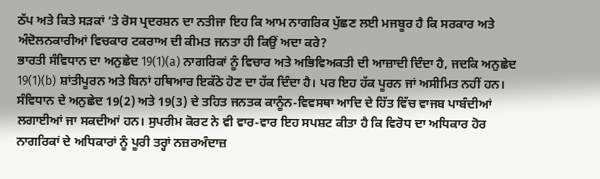ਠੱਪ ਅਤੇ ਕਿਤੇ ਸੜਕਾਂ ’ਤੇ ਰੋਸ ਪ੍ਰਦਰਸ਼ਨ ਦਾ ਨਤੀਜਾ ਇਹ ਕਿ ਆਮ ਨਾਗਰਿਕ ਪੁੱਛਣ ਲਈ ਮਜਬੂਰ ਹੈ ਕਿ ਸਰਕਾਰ ਅਤੇ ਅੰਦੋਲਨਕਾਰੀਆਂ ਵਿਚਕਾਰ ਟਕਰਾਅ ਦੀ ਕੀਮਤ ਜਨਤਾ ਹੀ ਕਿਉਂ ਅਦਾ ਕਰੇ?
ਭਾਰਤੀ ਸੰਵਿਧਾਨ ਦਾ ਅਨੁਛੇਦ 19(1)(a) ਨਾਗਰਿਕਾਂ ਨੂੰ ਵਿਚਾਰ ਅਤੇ ਅਭਿਵਿਅਕਤੀ ਦੀ ਆਜ਼ਾਦੀ ਦਿੰਦਾ ਹੈ, ਜਦਕਿ ਅਨੁਛੇਦ 19(1)(b) ਸ਼ਾਂਤੀਪੂਰਨ ਅਤੇ ਬਿਨਾਂ ਹਥਿਆਰ ਇਕੱਠੇ ਹੋਣ ਦਾ ਹੱਕ ਦਿੰਦਾ ਹੈ। ਪਰ ਇਹ ਹੱਕ ਪੂਰਨ ਜਾਂ ਅਸੀਮਿਤ ਨਹੀਂ ਹਨ। ਸੰਵਿਧਾਨ ਦੇ ਅਨੁਛੇਦ 19(2) ਅਤੇ 19(3) ਦੇ ਤਹਿਤ ਜਨਤਕ ਕਾਨੂੰਨ-ਵਿਵਸਥਾ ਆਦਿ ਦੇ ਹਿੱਤ ਵਿੱਚ ਵਾਜਬ ਪਾਬੰਦੀਆਂ ਲਗਾਈਆਂ ਜਾ ਸਕਦੀਆਂ ਹਨ। ਸੁਪਰੀਮ ਕੋਰਟ ਨੇ ਵੀ ਵਾਰ-ਵਾਰ ਇਹ ਸਪਸ਼ਟ ਕੀਤਾ ਹੈ ਕਿ ਵਿਰੋਧ ਦਾ ਅਧਿਕਾਰ ਹੋਰ ਨਾਗਰਿਕਾਂ ਦੇ ਅਧਿਕਾਰਾਂ ਨੂੰ ਪੂਰੀ ਤਰ੍ਹਾਂ ਨਜ਼ਰਅੰਦਾਜ਼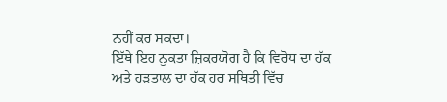ਨਹੀਂ ਕਰ ਸਕਦਾ।
ਇੱਥੇ ਇਹ ਨੁਕਤਾ ਜ਼ਿਕਰਯੋਗ ਹੈ ਕਿ ਵਿਰੋਧ ਦਾ ਹੱਕ ਅਤੇ ਹੜਤਾਲ ਦਾ ਹੱਕ ਹਰ ਸਥਿਤੀ ਵਿੱਚ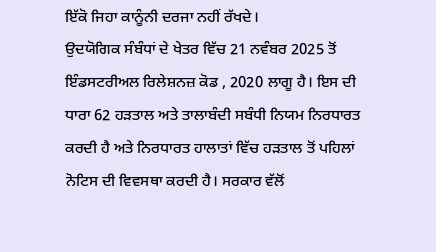ਇੱਕੋ ਜਿਹਾ ਕਾਨੂੰਨੀ ਦਰਜਾ ਨਹੀਂ ਰੱਖਦੇ।
ਉਦਯੋਗਿਕ ਸੰਬੰਧਾਂ ਦੇ ਖੇਤਰ ਵਿੱਚ 21 ਨਵੰਬਰ 2025 ਤੋਂ ਇੰਡਸਟਰੀਅਲ ਰਿਲੇਸ਼ਨਜ਼ ਕੋਡ , 2020 ਲਾਗੂ ਹੈ। ਇਸ ਦੀ ਧਾਰਾ 62 ਹੜਤਾਲ ਅਤੇ ਤਾਲਾਬੰਦੀ ਸਬੰਧੀ ਨਿਯਮ ਨਿਰਧਾਰਤ ਕਰਦੀ ਹੈ ਅਤੇ ਨਿਰਧਾਰਤ ਹਾਲਾਤਾਂ ਵਿੱਚ ਹੜਤਾਲ ਤੋਂ ਪਹਿਲਾਂ ਨੋਟਿਸ ਦੀ ਵਿਵਸਥਾ ਕਰਦੀ ਹੈ। ਸਰਕਾਰ ਵੱਲੋਂ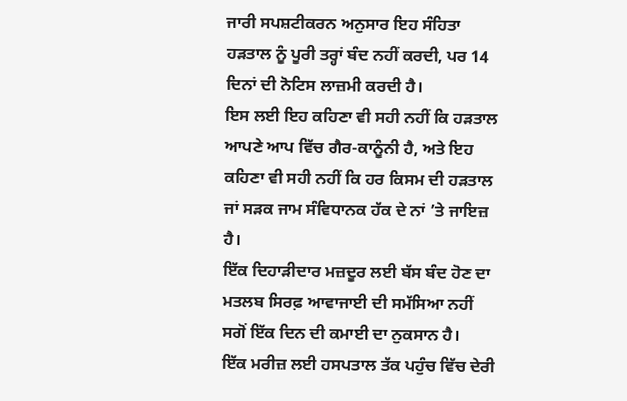ਜਾਰੀ ਸਪਸ਼ਟੀਕਰਨ ਅਨੁਸਾਰ ਇਹ ਸੰਹਿਤਾ ਹੜਤਾਲ ਨੂੰ ਪੂਰੀ ਤਰ੍ਹਾਂ ਬੰਦ ਨਹੀਂ ਕਰਦੀ, ਪਰ 14 ਦਿਨਾਂ ਦੀ ਨੋਟਿਸ ਲਾਜ਼ਮੀ ਕਰਦੀ ਹੈ।
ਇਸ ਲਈ ਇਹ ਕਹਿਣਾ ਵੀ ਸਹੀ ਨਹੀਂ ਕਿ ਹੜਤਾਲ ਆਪਣੇ ਆਪ ਵਿੱਚ ਗੈਰ-ਕਾਨੂੰਨੀ ਹੈ, ਅਤੇ ਇਹ ਕਹਿਣਾ ਵੀ ਸਹੀ ਨਹੀਂ ਕਿ ਹਰ ਕਿਸਮ ਦੀ ਹੜਤਾਲ ਜਾਂ ਸੜਕ ਜਾਮ ਸੰਵਿਧਾਨਕ ਹੱਕ ਦੇ ਨਾਂ ’ਤੇ ਜਾਇਜ਼ ਹੈ।
ਇੱਕ ਦਿਹਾੜੀਦਾਰ ਮਜ਼ਦੂਰ ਲਈ ਬੱਸ ਬੰਦ ਹੋਣ ਦਾ ਮਤਲਬ ਸਿਰਫ਼ ਆਵਾਜਾਈ ਦੀ ਸਮੱਸਿਆ ਨਹੀਂ ਸਗੋਂ ਇੱਕ ਦਿਨ ਦੀ ਕਮਾਈ ਦਾ ਨੁਕਸਾਨ ਹੈ।
ਇੱਕ ਮਰੀਜ਼ ਲਈ ਹਸਪਤਾਲ ਤੱਕ ਪਹੁੰਚ ਵਿੱਚ ਦੇਰੀ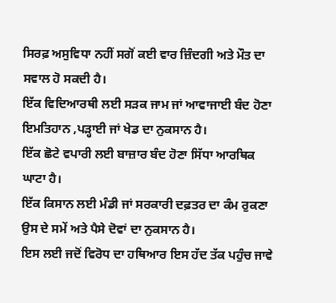ਸਿਰਫ਼ ਅਸੁਵਿਧਾ ਨਹੀਂ ਸਗੋਂ ਕਈ ਵਾਰ ਜ਼ਿੰਦਗੀ ਅਤੇ ਮੌਤ ਦਾ ਸਵਾਲ ਹੋ ਸਕਦੀ ਹੈ।
ਇੱਕ ਵਿਦਿਆਰਥੀ ਲਈ ਸੜਕ ਜਾਮ ਜਾਂ ਆਵਾਜਾਈ ਬੰਦ ਹੋਣਾ ਇਮਤਿਹਾਨ ,ਪੜ੍ਹਾਈ ਜਾਂ ਖੇਡ ਦਾ ਨੁਕਸਾਨ ਹੈ।
ਇੱਕ ਛੋਟੇ ਵਪਾਰੀ ਲਈ ਬਾਜ਼ਾਰ ਬੰਦ ਹੋਣਾ ਸਿੱਧਾ ਆਰਥਿਕ ਘਾਟਾ ਹੈ।
ਇੱਕ ਕਿਸਾਨ ਲਈ ਮੰਡੀ ਜਾਂ ਸਰਕਾਰੀ ਦਫ਼ਤਰ ਦਾ ਕੰਮ ਰੁਕਣਾ ਉਸ ਦੇ ਸਮੇਂ ਅਤੇ ਪੈਸੇ ਦੋਵਾਂ ਦਾ ਨੁਕਸਾਨ ਹੈ।
ਇਸ ਲਈ ਜਦੋਂ ਵਿਰੋਧ ਦਾ ਹਥਿਆਰ ਇਸ ਹੱਦ ਤੱਕ ਪਹੁੰਚ ਜਾਵੇ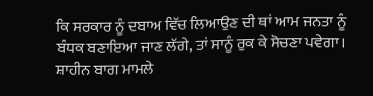ਕਿ ਸਰਕਾਰ ਨੂੰ ਦਬਾਅ ਵਿੱਚ ਲਿਆਉਣ ਦੀ ਥਾਂ ਆਮ ਜਨਤਾ ਨੂੰ ਬੰਧਕ ਬਣਾਇਆ ਜਾਣ ਲੱਗੇ, ਤਾਂ ਸਾਨੂੰ ਰੁਕ ਕੇ ਸੋਚਣਾ ਪਵੇਗਾ।
ਸ਼ਾਹੀਨ ਬਾਗ ਮਾਮਲੇ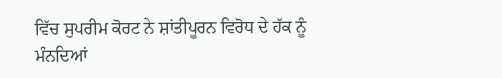ਵਿੱਚ ਸੁਪਰੀਮ ਕੋਰਟ ਨੇ ਸ਼ਾਂਤੀਪੂਰਨ ਵਿਰੋਧ ਦੇ ਹੱਕ ਨੂੰ ਮੰਨਦਿਆਂ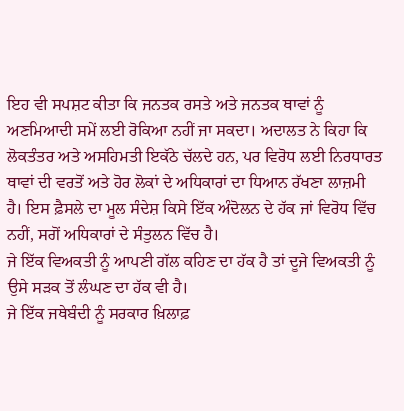ਇਹ ਵੀ ਸਪਸ਼ਟ ਕੀਤਾ ਕਿ ਜਨਤਕ ਰਸਤੇ ਅਤੇ ਜਨਤਕ ਥਾਵਾਂ ਨੂੰ ਅਣਮਿਆਦੀ ਸਮੇਂ ਲਈ ਰੋਕਿਆ ਨਹੀਂ ਜਾ ਸਕਦਾ। ਅਦਾਲਤ ਨੇ ਕਿਹਾ ਕਿ ਲੋਕਤੰਤਰ ਅਤੇ ਅਸਹਿਮਤੀ ਇਕੱਠੇ ਚੱਲਦੇ ਹਨ, ਪਰ ਵਿਰੋਧ ਲਈ ਨਿਰਧਾਰਤ ਥਾਵਾਂ ਦੀ ਵਰਤੋਂ ਅਤੇ ਹੋਰ ਲੋਕਾਂ ਦੇ ਅਧਿਕਾਰਾਂ ਦਾ ਧਿਆਨ ਰੱਖਣਾ ਲਾਜ਼ਮੀ ਹੈ। ਇਸ ਫ਼ੈਸਲੇ ਦਾ ਮੂਲ ਸੰਦੇਸ਼ ਕਿਸੇ ਇੱਕ ਅੰਦੋਲਨ ਦੇ ਹੱਕ ਜਾਂ ਵਿਰੋਧ ਵਿੱਚ ਨਹੀਂ, ਸਗੋਂ ਅਧਿਕਾਰਾਂ ਦੇ ਸੰਤੁਲਨ ਵਿੱਚ ਹੈ।
ਜੇ ਇੱਕ ਵਿਅਕਤੀ ਨੂੰ ਆਪਣੀ ਗੱਲ ਕਹਿਣ ਦਾ ਹੱਕ ਹੈ ਤਾਂ ਦੂਜੇ ਵਿਅਕਤੀ ਨੂੰ ਉਸੇ ਸੜਕ ਤੋਂ ਲੰਘਣ ਦਾ ਹੱਕ ਵੀ ਹੈ।
ਜੇ ਇੱਕ ਜਥੇਬੰਦੀ ਨੂੰ ਸਰਕਾਰ ਖ਼ਿਲਾਫ਼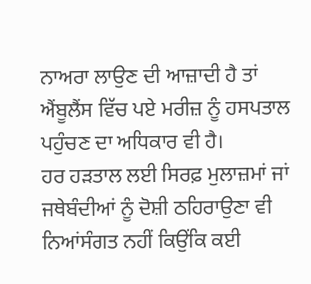ਨਾਅਰਾ ਲਾਉਣ ਦੀ ਆਜ਼ਾਦੀ ਹੈ ਤਾਂ ਐਂਬੂਲੈਂਸ ਵਿੱਚ ਪਏ ਮਰੀਜ਼ ਨੂੰ ਹਸਪਤਾਲ ਪਹੁੰਚਣ ਦਾ ਅਧਿਕਾਰ ਵੀ ਹੈ।
ਹਰ ਹੜਤਾਲ ਲਈ ਸਿਰਫ਼ ਮੁਲਾਜ਼ਮਾਂ ਜਾਂ ਜਥੇਬੰਦੀਆਂ ਨੂੰ ਦੋਸ਼ੀ ਠਹਿਰਾਉਣਾ ਵੀ ਨਿਆਂਸੰਗਤ ਨਹੀਂ ਕਿਉਂਕਿ ਕਈ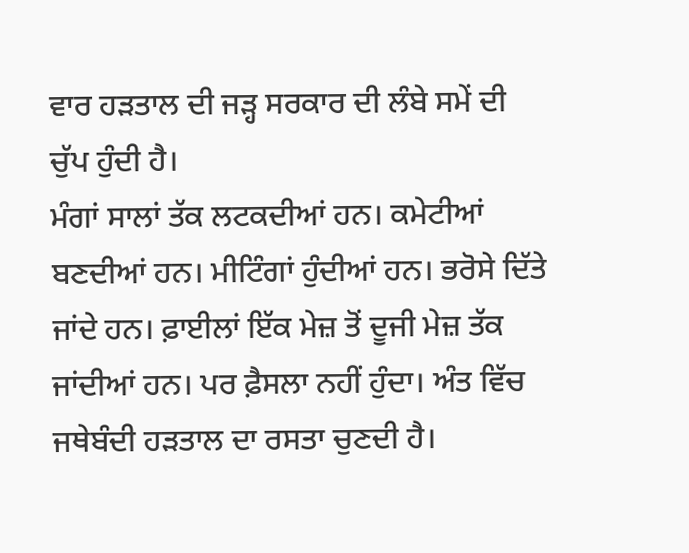ਵਾਰ ਹੜਤਾਲ ਦੀ ਜੜ੍ਹ ਸਰਕਾਰ ਦੀ ਲੰਬੇ ਸਮੇਂ ਦੀ ਚੁੱਪ ਹੁੰਦੀ ਹੈ।
ਮੰਗਾਂ ਸਾਲਾਂ ਤੱਕ ਲਟਕਦੀਆਂ ਹਨ। ਕਮੇਟੀਆਂ ਬਣਦੀਆਂ ਹਨ। ਮੀਟਿੰਗਾਂ ਹੁੰਦੀਆਂ ਹਨ। ਭਰੋਸੇ ਦਿੱਤੇ ਜਾਂਦੇ ਹਨ। ਫ਼ਾਈਲਾਂ ਇੱਕ ਮੇਜ਼ ਤੋਂ ਦੂਜੀ ਮੇਜ਼ ਤੱਕ ਜਾਂਦੀਆਂ ਹਨ। ਪਰ ਫ਼ੈਸਲਾ ਨਹੀਂ ਹੁੰਦਾ। ਅੰਤ ਵਿੱਚ ਜਥੇਬੰਦੀ ਹੜਤਾਲ ਦਾ ਰਸਤਾ ਚੁਣਦੀ ਹੈ।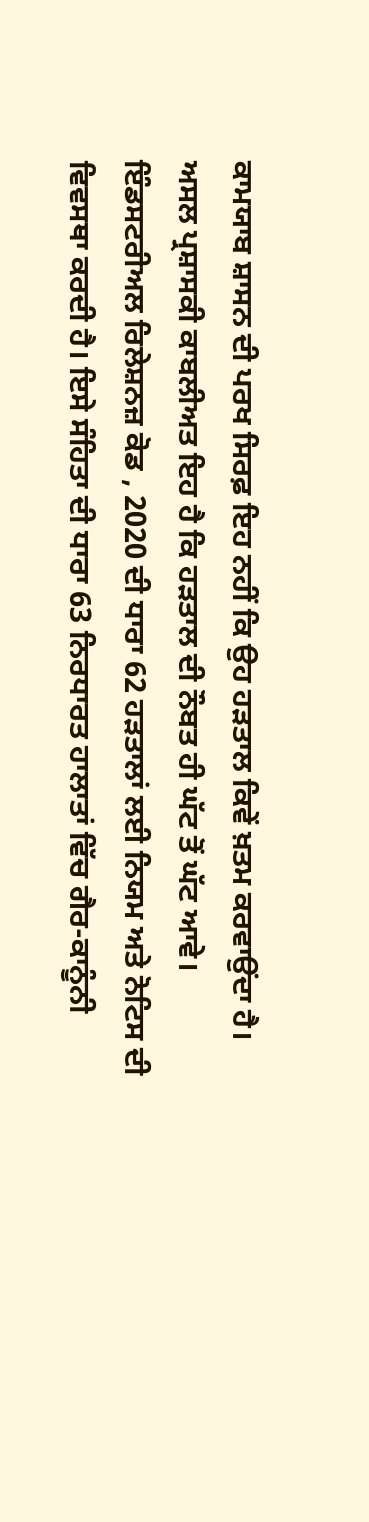ਕਾਮਯਾਬ ਸ਼ਾਸਨ ਦੀ ਪਰਖ ਸਿਰਫ਼ ਇਹ ਨਹੀਂ ਕਿ ਉਹ ਹੜਤਾਲ ਕਿਵੇਂ ਖ਼ਤਮ ਕਰਵਾਉਂਦਾ ਹੈ। ਅਸਲ ਪ੍ਰਸ਼ਾਸਕੀ ਕਾਬਲੀਅਤ ਇਹ ਹੈ ਕਿ ਹੜਤਾਲ ਦੀ ਨੌਬਤ ਹੀ ਘੱਟ ਤੋਂ ਘੱਟ ਆਵੇ।
ਇੰਡਸਟਰੀਅਲ ਰਿਲੇਸ਼ਨਜ਼ ਕੋਡ , 2020 ਦੀ ਧਾਰਾ 62 ਹੜਤਾਲਾਂ ਲਈ ਨਿਯਮ ਅਤੇ ਨੋਟਿਸ ਦੀ ਵਿਵਸਥਾ ਕਰਦੀ ਹੈ। ਇਸੇ ਸੰਹਿਤਾ ਦੀ ਧਾਰਾ 63 ਨਿਰਧਾਰਤ ਹਾਲਾਤਾਂ ਵਿੱਚ ਗੈਰ-ਕਾਨੂੰਨੀ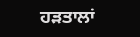ਹੜਤਾਲਾਂ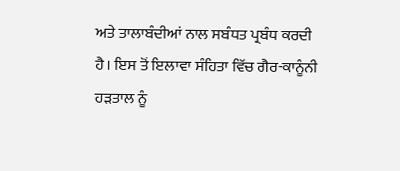ਅਤੇ ਤਾਲਾਬੰਦੀਆਂ ਨਾਲ ਸਬੰਧਤ ਪ੍ਰਬੰਧ ਕਰਦੀ ਹੈ। ਇਸ ਤੋਂ ਇਲਾਵਾ ਸੰਹਿਤਾ ਵਿੱਚ ਗੈਰ-ਕਾਨੂੰਨੀ ਹੜਤਾਲ ਨੂੰ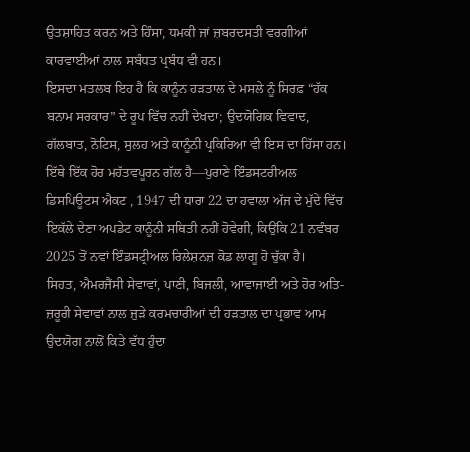ਉਤਸ਼ਾਹਿਤ ਕਰਨ ਅਤੇ ਹਿੰਸਾ, ਧਮਕੀ ਜਾਂ ਜ਼ਬਰਦਸਤੀ ਵਰਗੀਆਂ ਕਾਰਵਾਈਆਂ ਨਾਲ ਸਬੰਧਤ ਪ੍ਰਬੰਧ ਵੀ ਹਨ।
ਇਸਦਾ ਮਤਲਬ ਇਹ ਹੈ ਕਿ ਕਾਨੂੰਨ ਹੜਤਾਲ ਦੇ ਮਸਲੇ ਨੂੰ ਸਿਰਫ਼ “ਹੱਕ ਬਨਾਮ ਸਰਕਾਰ” ਦੇ ਰੂਪ ਵਿੱਚ ਨਹੀਂ ਦੇਖਦਾ; ਉਦਯੋਗਿਕ ਵਿਵਾਦ, ਗੱਲਬਾਤ, ਨੋਟਿਸ, ਸੁਲਹ ਅਤੇ ਕਾਨੂੰਨੀ ਪ੍ਰਕਿਰਿਆ ਵੀ ਇਸ ਦਾ ਹਿੱਸਾ ਹਨ। ਇੱਥੇ ਇੱਕ ਹੋਰ ਮਹੱਤਵਪੂਰਨ ਗੱਲ ਹੈ—ਪੁਰਾਣੇ ਇੰਡਸਟਰੀਅਲ ਡਿਸਪਿਊਟਸ ਐਕਟ , 1947 ਦੀ ਧਾਰਾ 22 ਦਾ ਹਵਾਲਾ ਅੱਜ ਦੇ ਮੁੱਦੇ ਵਿੱਚ ਇਕੱਲੇ ਦੇਣਾ ਅਪਡੇਟ ਕਾਨੂੰਨੀ ਸਥਿਤੀ ਨਹੀਂ ਹੋਵੇਗੀ, ਕਿਉਂਕਿ 21 ਨਵੰਬਰ 2025 ਤੋਂ ਨਵਾਂ ਇੰਡਸਟ੍ਰੀਅਲ ਰਿਲੇਸ਼ਨਜ਼ ਕੋਡ ਲਾਗੂ ਹੋ ਚੁੱਕਾ ਹੈ।
ਸਿਹਤ, ਐਮਰਜੈਂਸੀ ਸੇਵਾਵਾਂ, ਪਾਣੀ, ਬਿਜਲੀ, ਆਵਾਜਾਈ ਅਤੇ ਹੋਰ ਅਤਿ-ਜ਼ਰੂਰੀ ਸੇਵਾਵਾਂ ਨਾਲ ਜੁੜੇ ਕਰਮਚਾਰੀਆਂ ਦੀ ਹੜਤਾਲ ਦਾ ਪ੍ਰਭਾਵ ਆਮ ਉਦਯੋਗ ਨਾਲੋਂ ਕਿਤੇ ਵੱਧ ਹੁੰਦਾ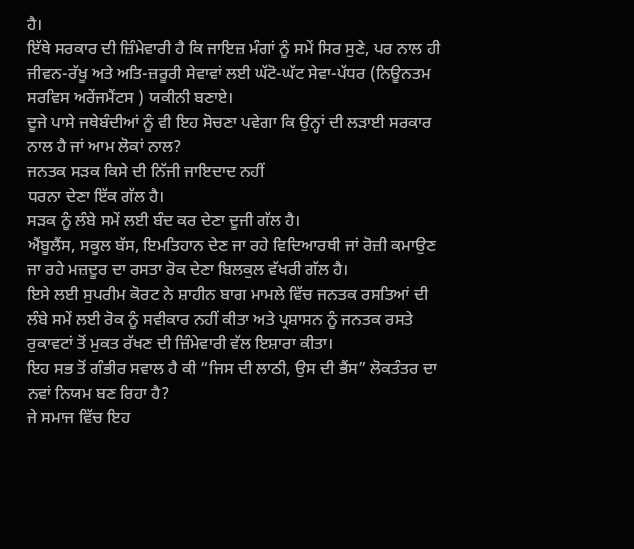ਹੈ।
ਇੱਥੇ ਸਰਕਾਰ ਦੀ ਜ਼ਿੰਮੇਵਾਰੀ ਹੈ ਕਿ ਜਾਇਜ਼ ਮੰਗਾਂ ਨੂੰ ਸਮੇਂ ਸਿਰ ਸੁਣੇ, ਪਰ ਨਾਲ ਹੀ ਜੀਵਨ-ਰੱਖੂ ਅਤੇ ਅਤਿ-ਜ਼ਰੂਰੀ ਸੇਵਾਵਾਂ ਲਈ ਘੱਟੋ-ਘੱਟ ਸੇਵਾ-ਪੱਧਰ (ਨਿਊਨਤਮ ਸਰਵਿਸ ਅਰੇਂਜਮੈਂਟਸ ) ਯਕੀਨੀ ਬਣਾਏ।
ਦੂਜੇ ਪਾਸੇ ਜਥੇਬੰਦੀਆਂ ਨੂੰ ਵੀ ਇਹ ਸੋਚਣਾ ਪਵੇਗਾ ਕਿ ਉਨ੍ਹਾਂ ਦੀ ਲੜਾਈ ਸਰਕਾਰ ਨਾਲ ਹੈ ਜਾਂ ਆਮ ਲੋਕਾਂ ਨਾਲ?
ਜਨਤਕ ਸੜਕ ਕਿਸੇ ਦੀ ਨਿੱਜੀ ਜਾਇਦਾਦ ਨਹੀਂ
ਧਰਨਾ ਦੇਣਾ ਇੱਕ ਗੱਲ ਹੈ।
ਸੜਕ ਨੂੰ ਲੰਬੇ ਸਮੇਂ ਲਈ ਬੰਦ ਕਰ ਦੇਣਾ ਦੂਜੀ ਗੱਲ ਹੈ।
ਐਂਬੂਲੈਂਸ, ਸਕੂਲ ਬੱਸ, ਇਮਤਿਹਾਨ ਦੇਣ ਜਾ ਰਹੇ ਵਿਦਿਆਰਥੀ ਜਾਂ ਰੋਜ਼ੀ ਕਮਾਉਣ ਜਾ ਰਹੇ ਮਜ਼ਦੂਰ ਦਾ ਰਸਤਾ ਰੋਕ ਦੇਣਾ ਬਿਲਕੁਲ ਵੱਖਰੀ ਗੱਲ ਹੈ।
ਇਸੇ ਲਈ ਸੁਪਰੀਮ ਕੋਰਟ ਨੇ ਸ਼ਾਹੀਨ ਬਾਗ ਮਾਮਲੇ ਵਿੱਚ ਜਨਤਕ ਰਸਤਿਆਂ ਦੀ ਲੰਬੇ ਸਮੇਂ ਲਈ ਰੋਕ ਨੂੰ ਸਵੀਕਾਰ ਨਹੀਂ ਕੀਤਾ ਅਤੇ ਪ੍ਰਸ਼ਾਸਨ ਨੂੰ ਜਨਤਕ ਰਸਤੇ ਰੁਕਾਵਟਾਂ ਤੋਂ ਮੁਕਤ ਰੱਖਣ ਦੀ ਜ਼ਿੰਮੇਵਾਰੀ ਵੱਲ ਇਸ਼ਾਰਾ ਕੀਤਾ।
ਇਹ ਸਭ ਤੋਂ ਗੰਭੀਰ ਸਵਾਲ ਹੈ ਕੀ “ਜਿਸ ਦੀ ਲਾਠੀ, ਉਸ ਦੀ ਭੈਂਸ” ਲੋਕਤੰਤਰ ਦਾ ਨਵਾਂ ਨਿਯਮ ਬਣ ਰਿਹਾ ਹੈ?
ਜੇ ਸਮਾਜ ਵਿੱਚ ਇਹ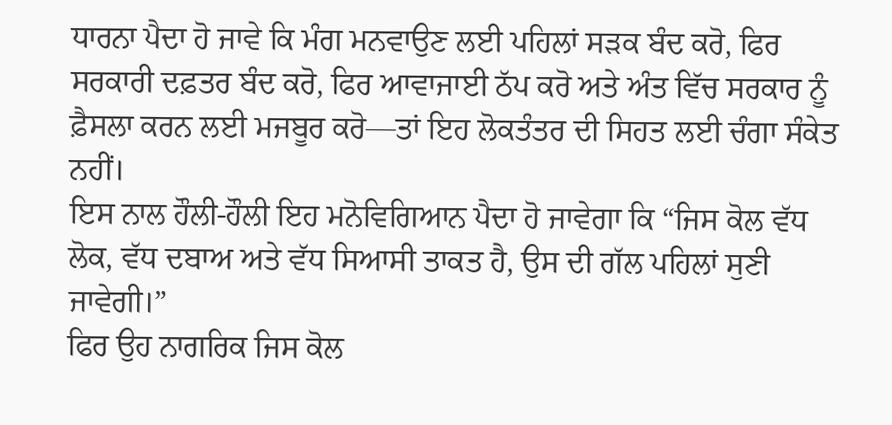ਧਾਰਨਾ ਪੈਦਾ ਹੋ ਜਾਵੇ ਕਿ ਮੰਗ ਮਨਵਾਉਣ ਲਈ ਪਹਿਲਾਂ ਸੜਕ ਬੰਦ ਕਰੋ, ਫਿਰ ਸਰਕਾਰੀ ਦਫ਼ਤਰ ਬੰਦ ਕਰੋ, ਫਿਰ ਆਵਾਜਾਈ ਠੱਪ ਕਰੋ ਅਤੇ ਅੰਤ ਵਿੱਚ ਸਰਕਾਰ ਨੂੰ ਫ਼ੈਸਲਾ ਕਰਨ ਲਈ ਮਜਬੂਰ ਕਰੋ—ਤਾਂ ਇਹ ਲੋਕਤੰਤਰ ਦੀ ਸਿਹਤ ਲਈ ਚੰਗਾ ਸੰਕੇਤ ਨਹੀਂ।
ਇਸ ਨਾਲ ਹੌਲੀ-ਹੌਲੀ ਇਹ ਮਨੋਵਿਗਿਆਨ ਪੈਦਾ ਹੋ ਜਾਵੇਗਾ ਕਿ “ਜਿਸ ਕੋਲ ਵੱਧ ਲੋਕ, ਵੱਧ ਦਬਾਅ ਅਤੇ ਵੱਧ ਸਿਆਸੀ ਤਾਕਤ ਹੈ, ਉਸ ਦੀ ਗੱਲ ਪਹਿਲਾਂ ਸੁਣੀ ਜਾਵੇਗੀ।”
ਫਿਰ ਉਹ ਨਾਗਰਿਕ ਜਿਸ ਕੋਲ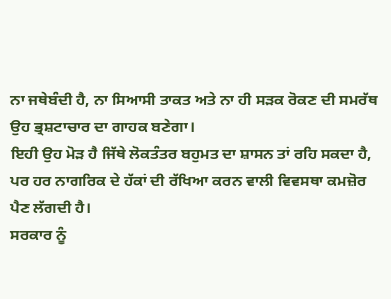ਨਾ ਜਥੇਬੰਦੀ ਹੈ, ਨਾ ਸਿਆਸੀ ਤਾਕਤ ਅਤੇ ਨਾ ਹੀ ਸੜਕ ਰੋਕਣ ਦੀ ਸਮਰੱਥ ਉਹ ਭ੍ਰਸ਼ਟਾਚਾਰ ਦਾ ਗਾਹਕ ਬਣੇਗਾ।
ਇਹੀ ਉਹ ਮੋੜ ਹੈ ਜਿੱਥੇ ਲੋਕਤੰਤਰ ਬਹੁਮਤ ਦਾ ਸ਼ਾਸਨ ਤਾਂ ਰਹਿ ਸਕਦਾ ਹੈ, ਪਰ ਹਰ ਨਾਗਰਿਕ ਦੇ ਹੱਕਾਂ ਦੀ ਰੱਖਿਆ ਕਰਨ ਵਾਲੀ ਵਿਵਸਥਾ ਕਮਜ਼ੋਰ ਪੈਣ ਲੱਗਦੀ ਹੈ।
ਸਰਕਾਰ ਨੂੰ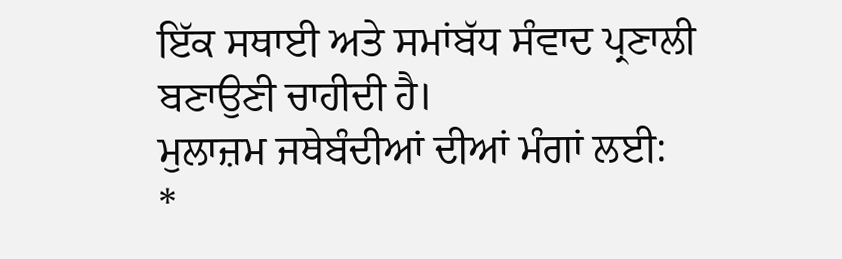ਇੱਕ ਸਥਾਈ ਅਤੇ ਸਮਾਂਬੱਧ ਸੰਵਾਦ ਪ੍ਰਣਾਲੀ ਬਣਾਉਣੀ ਚਾਹੀਦੀ ਹੈ।
ਮੁਲਾਜ਼ਮ ਜਥੇਬੰਦੀਆਂ ਦੀਆਂ ਮੰਗਾਂ ਲਈ:
*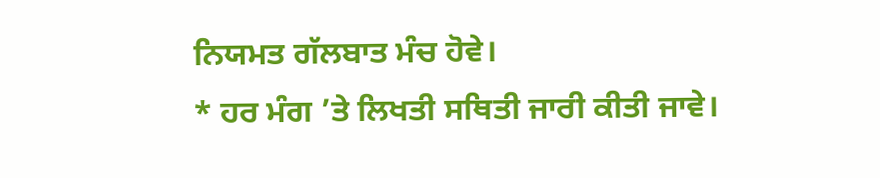ਨਿਯਮਤ ਗੱਲਬਾਤ ਮੰਚ ਹੋਵੇ।
* ਹਰ ਮੰਗ ’ਤੇ ਲਿਖਤੀ ਸਥਿਤੀ ਜਾਰੀ ਕੀਤੀ ਜਾਵੇ।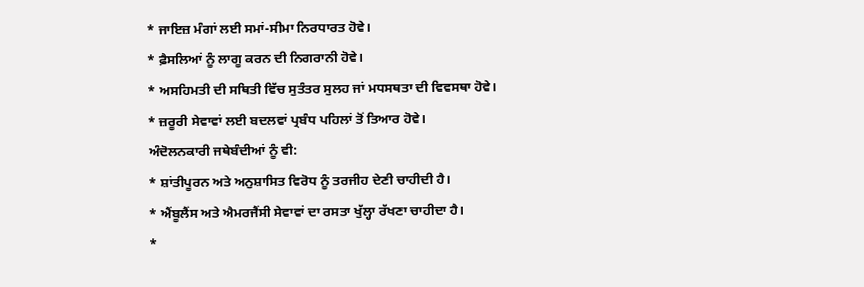* ਜਾਇਜ਼ ਮੰਗਾਂ ਲਈ ਸਮਾਂ-ਸੀਮਾ ਨਿਰਧਾਰਤ ਹੋਵੇ।
* ਫ਼ੈਸਲਿਆਂ ਨੂੰ ਲਾਗੂ ਕਰਨ ਦੀ ਨਿਗਰਾਨੀ ਹੋਵੇ।
* ਅਸਹਿਮਤੀ ਦੀ ਸਥਿਤੀ ਵਿੱਚ ਸੁਤੰਤਰ ਸੁਲਹ ਜਾਂ ਮਧਸਥਤਾ ਦੀ ਵਿਵਸਥਾ ਹੋਵੇ।
* ਜ਼ਰੂਰੀ ਸੇਵਾਵਾਂ ਲਈ ਬਦਲਵਾਂ ਪ੍ਰਬੰਧ ਪਹਿਲਾਂ ਤੋਂ ਤਿਆਰ ਹੋਵੇ।
ਅੰਦੋਲਨਕਾਰੀ ਜਥੇਬੰਦੀਆਂ ਨੂੰ ਵੀ:
* ਸ਼ਾਂਤੀਪੂਰਨ ਅਤੇ ਅਨੁਸ਼ਾਸਿਤ ਵਿਰੋਧ ਨੂੰ ਤਰਜੀਹ ਦੇਣੀ ਚਾਹੀਦੀ ਹੈ।
* ਐਂਬੂਲੈਂਸ ਅਤੇ ਐਮਰਜੈਂਸੀ ਸੇਵਾਵਾਂ ਦਾ ਰਸਤਾ ਖੁੱਲ੍ਹਾ ਰੱਖਣਾ ਚਾਹੀਦਾ ਹੈ।
*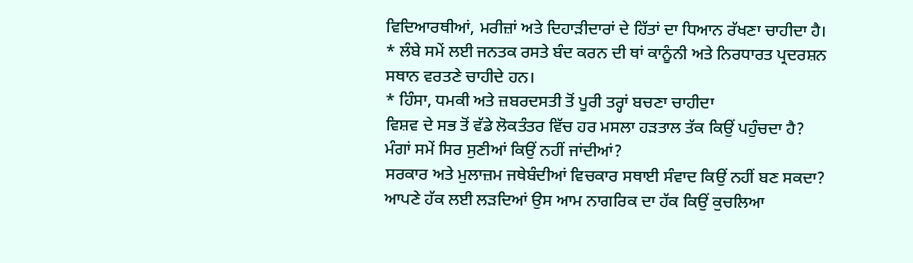ਵਿਦਿਆਰਥੀਆਂ, ਮਰੀਜ਼ਾਂ ਅਤੇ ਦਿਹਾੜੀਦਾਰਾਂ ਦੇ ਹਿੱਤਾਂ ਦਾ ਧਿਆਨ ਰੱਖਣਾ ਚਾਹੀਦਾ ਹੈ।
* ਲੰਬੇ ਸਮੇਂ ਲਈ ਜਨਤਕ ਰਸਤੇ ਬੰਦ ਕਰਨ ਦੀ ਥਾਂ ਕਾਨੂੰਨੀ ਅਤੇ ਨਿਰਧਾਰਤ ਪ੍ਰਦਰਸ਼ਨ ਸਥਾਨ ਵਰਤਣੇ ਚਾਹੀਦੇ ਹਨ।
* ਹਿੰਸਾ, ਧਮਕੀ ਅਤੇ ਜ਼ਬਰਦਸਤੀ ਤੋਂ ਪੂਰੀ ਤਰ੍ਹਾਂ ਬਚਣਾ ਚਾਹੀਦਾ
ਵਿਸ਼ਵ ਦੇ ਸਭ ਤੋਂ ਵੱਡੇ ਲੋਕਤੰਤਰ ਵਿੱਚ ਹਰ ਮਸਲਾ ਹੜਤਾਲ ਤੱਕ ਕਿਉਂ ਪਹੁੰਚਦਾ ਹੈ?
ਮੰਗਾਂ ਸਮੇਂ ਸਿਰ ਸੁਣੀਆਂ ਕਿਉਂ ਨਹੀਂ ਜਾਂਦੀਆਂ?
ਸਰਕਾਰ ਅਤੇ ਮੁਲਾਜ਼ਮ ਜਥੇਬੰਦੀਆਂ ਵਿਚਕਾਰ ਸਥਾਈ ਸੰਵਾਦ ਕਿਉਂ ਨਹੀਂ ਬਣ ਸਕਦਾ?
ਆਪਣੇ ਹੱਕ ਲਈ ਲੜਦਿਆਂ ਉਸ ਆਮ ਨਾਗਰਿਕ ਦਾ ਹੱਕ ਕਿਉਂ ਕੁਚਲਿਆ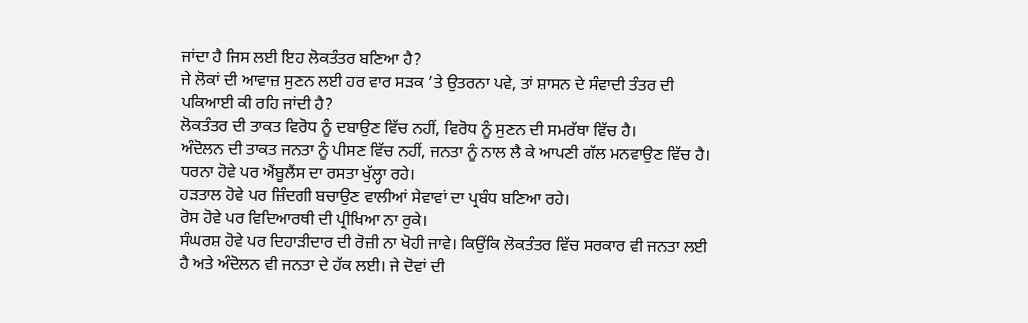ਜਾਂਦਾ ਹੈ ਜਿਸ ਲਈ ਇਹ ਲੋਕਤੰਤਰ ਬਣਿਆ ਹੈ?
ਜੇ ਲੋਕਾਂ ਦੀ ਆਵਾਜ਼ ਸੁਣਨ ਲਈ ਹਰ ਵਾਰ ਸੜਕ ’ਤੇ ਉਤਰਨਾ ਪਵੇ, ਤਾਂ ਸ਼ਾਸਨ ਦੇ ਸੰਵਾਦੀ ਤੰਤਰ ਦੀ ਪਕਿਆਈ ਕੀ ਰਹਿ ਜਾਂਦੀ ਹੈ?
ਲੋਕਤੰਤਰ ਦੀ ਤਾਕਤ ਵਿਰੋਧ ਨੂੰ ਦਬਾਉਣ ਵਿੱਚ ਨਹੀਂ, ਵਿਰੋਧ ਨੂੰ ਸੁਣਨ ਦੀ ਸਮਰੱਥਾ ਵਿੱਚ ਹੈ।
ਅੰਦੋਲਨ ਦੀ ਤਾਕਤ ਜਨਤਾ ਨੂੰ ਪੀਸਣ ਵਿੱਚ ਨਹੀਂ, ਜਨਤਾ ਨੂੰ ਨਾਲ ਲੈ ਕੇ ਆਪਣੀ ਗੱਲ ਮਨਵਾਉਣ ਵਿੱਚ ਹੈ।
ਧਰਨਾ ਹੋਵੇ ਪਰ ਐਂਬੂਲੈਂਸ ਦਾ ਰਸਤਾ ਖੁੱਲ੍ਹਾ ਰਹੇ।
ਹੜਤਾਲ ਹੋਵੇ ਪਰ ਜ਼ਿੰਦਗੀ ਬਚਾਉਣ ਵਾਲੀਆਂ ਸੇਵਾਵਾਂ ਦਾ ਪ੍ਰਬੰਧ ਬਣਿਆ ਰਹੇ।
ਰੋਸ ਹੋਵੇ ਪਰ ਵਿਦਿਆਰਥੀ ਦੀ ਪ੍ਰੀਖਿਆ ਨਾ ਰੁਕੇ।
ਸੰਘਰਸ਼ ਹੋਵੇ ਪਰ ਦਿਹਾੜੀਦਾਰ ਦੀ ਰੋਜ਼ੀ ਨਾ ਖੋਹੀ ਜਾਵੇ। ਕਿਉਂਕਿ ਲੋਕਤੰਤਰ ਵਿੱਚ ਸਰਕਾਰ ਵੀ ਜਨਤਾ ਲਈ ਹੈ ਅਤੇ ਅੰਦੋਲਨ ਵੀ ਜਨਤਾ ਦੇ ਹੱਕ ਲਈ। ਜੇ ਦੋਵਾਂ ਦੀ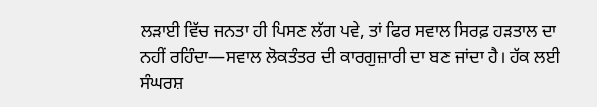ਲੜਾਈ ਵਿੱਚ ਜਨਤਾ ਹੀ ਪਿਸਣ ਲੱਗ ਪਵੇ, ਤਾਂ ਫਿਰ ਸਵਾਲ ਸਿਰਫ਼ ਹੜਤਾਲ ਦਾ ਨਹੀਂ ਰਹਿੰਦਾ—ਸਵਾਲ ਲੋਕਤੰਤਰ ਦੀ ਕਾਰਗੁਜ਼ਾਰੀ ਦਾ ਬਣ ਜਾਂਦਾ ਹੈ। ਹੱਕ ਲਈ ਸੰਘਰਸ਼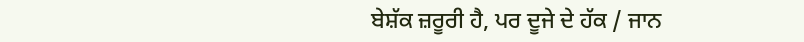ਬੇਸ਼ੱਕ ਜ਼ਰੂਰੀ ਹੈ, ਪਰ ਦੂਜੇ ਦੇ ਹੱਕ / ਜਾਨ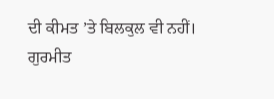ਦੀ ਕੀਮਤ ’ਤੇ ਬਿਲਕੁਲ ਵੀ ਨਹੀਂ।
ਗੁਰਮੀਤ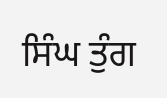ਸਿੰਘ ਤੁੰਗ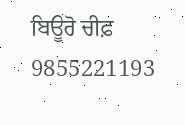ਬਿਊਰੋ ਚੀਫ਼
9855221193